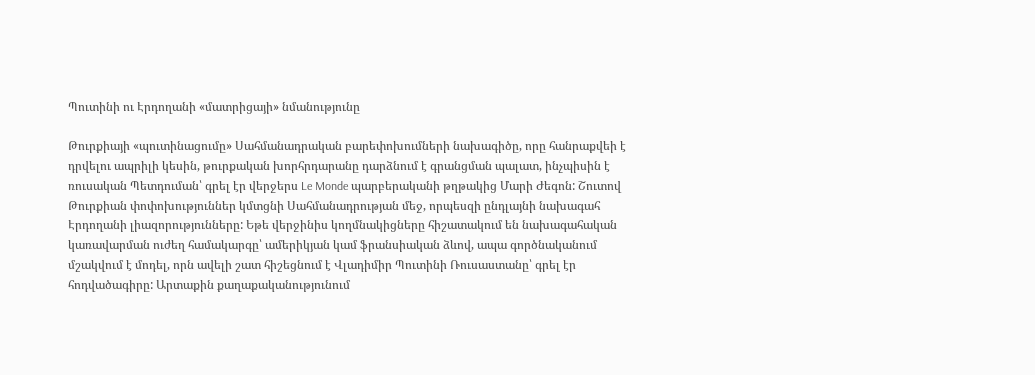Պուտինի ու Էրդողանի «մատրիցայի» նմանությունը

Թուրքիայի «պուտինացումը» Սահմանադրական բարեփոխումների նախագիծը, որը հանրաքվեի է դրվելու ապրիլի կեսին, թուրքական խորհրդարանը դարձնում է գրանցման պալատ, ինչպիսին է ռուսական Պետդուման՝ գրել էր վերջերս Le Monde պարբերականի թղթակից Մարի Ժեգոն: Շուտով Թուրքիան փոփոխություններ կմտցնի Սահմանադրության մեջ, որպեսզի ընդլայնի նախագահ Էրդողանի լիազորությունները: Եթե վերջինիս կողմնակիցները հիշատակում են նախագահական կառավարման ուժեղ համակարգը՝ ամերիկյան կամ ֆրանսիական ձևով, ապա գործնականում մշակվում է մոդել, որն ավելի շատ հիշեցնում է Վլադիմիր Պուտինի Ռուսաստանը՝ գրել էր հոդվածագիրը: Արտաքին քաղաքականությունում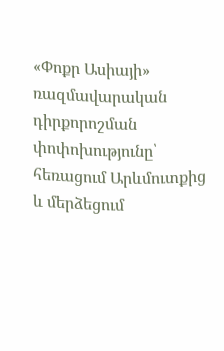«Փոքր Ասիայի» ռազմավարական դիրքորոշման փոփոխությունը՝ հեռացում Արևմուտքից և մերձեցում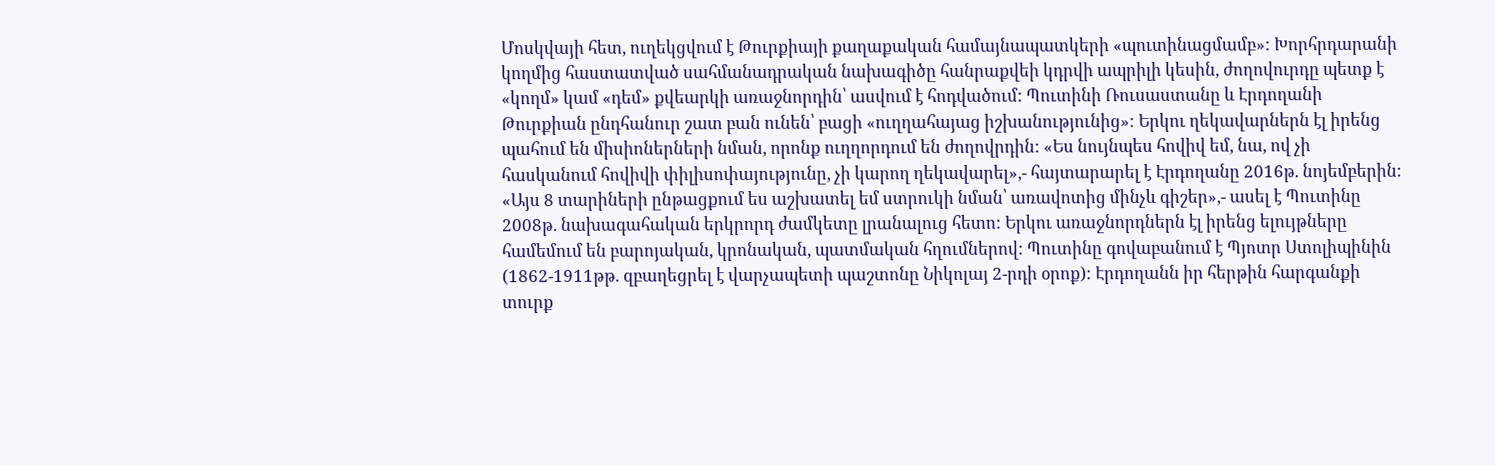Մոսկվայի հետ, ուղեկցվում է Թուրքիայի քաղաքական համայնապատկերի «պուտինացմամբ»: Խորհրդարանի կողմից հաստատված սահմանադրական նախագիծը հանրաքվեի կդրվի ապրիլի կեսին, ժողովուրդը պետք է «կողմ» կամ «դեմ» քվեարկի առաջնորդին՝ ասվում է հոդվածում: Պուտինի Ռուսաստանը և Էրդողանի Թուրքիան ընդհանուր շատ բան ունեն՝ բացի «ուղղահայաց իշխանությունից»: Երկու ղեկավարներն էլ իրենց պահում են միսիոներների նման, որոնք ուղղորդում են ժողովրդին: «Ես նույնպես հովիվ եմ, նա, ով չի հասկանում հովիվի փիլիսոփայությունը, չի կարող ղեկավարել»,- հայտարարել է Էրդողանը 2016թ. նոյեմբերին: «Այս 8 տարիների ընթացքում ես աշխատել եմ ստրուկի նման՝ առավոտից մինչև գիշեր»,- ասել է Պուտինը 2008թ. նախագահական երկրորդ ժամկետը լրանալուց հետո: Երկու առաջնորդներն էլ իրենց ելույթները համեմում են բարոյական, կրոնական, պատմական հղումներով: Պուտինը գովաբանում է Պյոտր Ստոլիպինին (1862-1911թթ. զբաղեցրել է վարչապետի պաշտոնը Նիկոլայ 2-րդի օրոք): Էրդողանն իր հերթին հարգանքի տուրք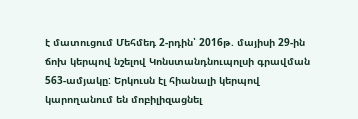է մատուցում Մեհմեդ 2-րդին՝ 2016թ. մայիսի 29-ին ճոխ կերպով նշելով Կոնստանդնուպոլսի գրավման 563-ամյակը: Երկուսն էլ հիանալի կերպով կարողանում են մոբիլիզացնել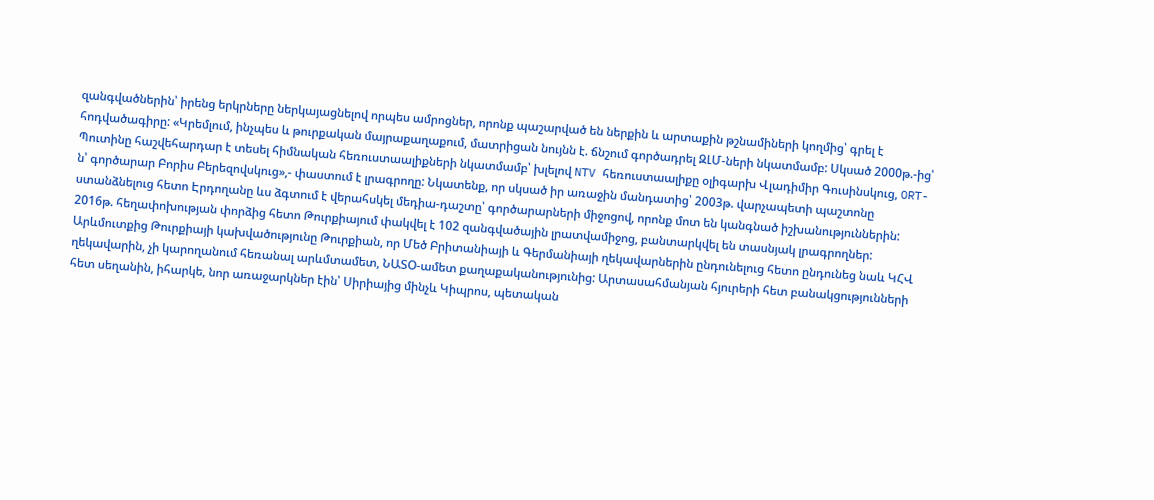զանգվածներին՝ իրենց երկրները ներկայացնելով որպես ամրոցներ, որոնք պաշարված են ներքին և արտաքին թշնամիների կողմից՝ գրել է հոդվածագիրը: «Կրեմլում, ինչպես և թուրքական մայրաքաղաքում, մատրիցան նույնն է. ճնշում գործադրել ԶԼՄ-ների նկատմամբ: Սկսած 2000թ.-ից՝ Պուտինը հաշվեհարդար է տեսել հիմնական հեռուստաալիքների նկատմամբ՝ խլելով NTV հեռուստաալիքը օլիգարխ Վլադիմիր Գուսինսկուց, ORT-ն՝ գործարար Բորիս Բերեզովսկուց»,- փաստում է լրագրողը: Նկատենք, որ սկսած իր առաջին մանդատից՝ 2003թ. վարչապետի պաշտոնը ստանձնելուց հետո Էրդողանը ևս ձգտում է վերահսկել մեդիա-դաշտը՝ գործարարների միջոցով, որոնք մոտ են կանգնած իշխանություններին: 2016թ. հեղափոխության փորձից հետո Թուրքիայում փակվել է 102 զանգվածային լրատվամիջոց, բանտարկվել են տասնյակ լրագրողներ: Արևմուտքից Թուրքիայի կախվածությունը Թուրքիան, որ Մեծ Բրիտանիայի և Գերմանիայի ղեկավարներին ընդունելուց հետո ընդունեց նաև ԿՀՎ ղեկավարին, չի կարողանում հեռանալ արևմտամետ, ՆԱՏՕ-ամետ քաղաքականությունից: Արտասահմանյան հյուրերի հետ բանակցությունների հետ սեղանին, իհարկե, նոր առաջարկներ էին՝ Սիրիայից մինչև Կիպրոս, պետական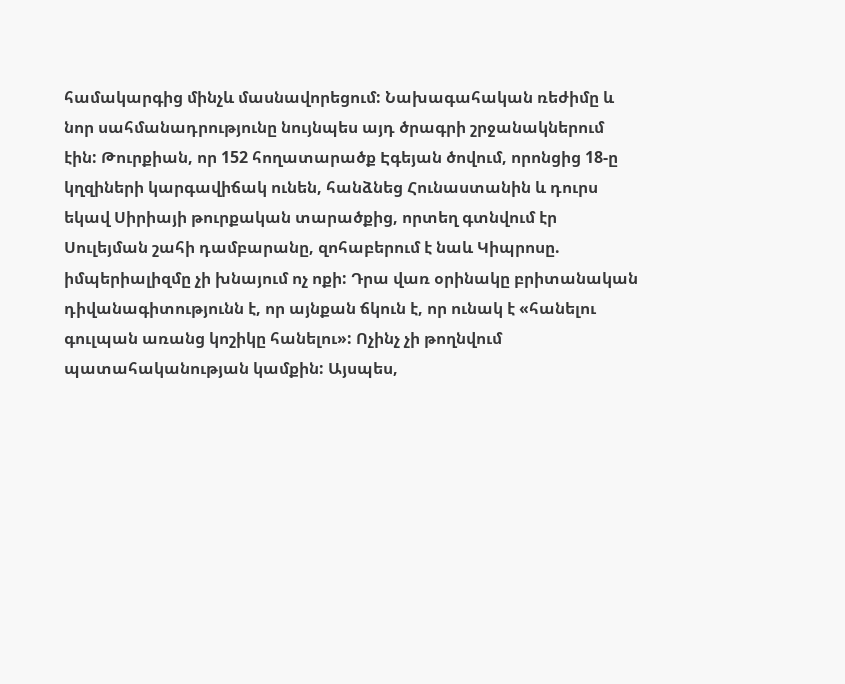համակարգից մինչև մասնավորեցում: Նախագահական ռեժիմը և նոր սահմանադրությունը նույնպես այդ ծրագրի շրջանակներում էին: Թուրքիան, որ 152 հողատարածք Էգեյան ծովում, որոնցից 18-ը կղզիների կարգավիճակ ունեն, հանձնեց Հունաստանին և դուրս եկավ Սիրիայի թուրքական տարածքից, որտեղ գտնվում էր Սուլեյման շահի դամբարանը, զոհաբերում է նաև Կիպրոսը. իմպերիալիզմը չի խնայում ոչ ոքի: Դրա վառ օրինակը բրիտանական դիվանագիտությունն է, որ այնքան ճկուն է, որ ունակ է «հանելու գուլպան առանց կոշիկը հանելու»: Ոչինչ չի թողնվում պատահականության կամքին: Այսպես,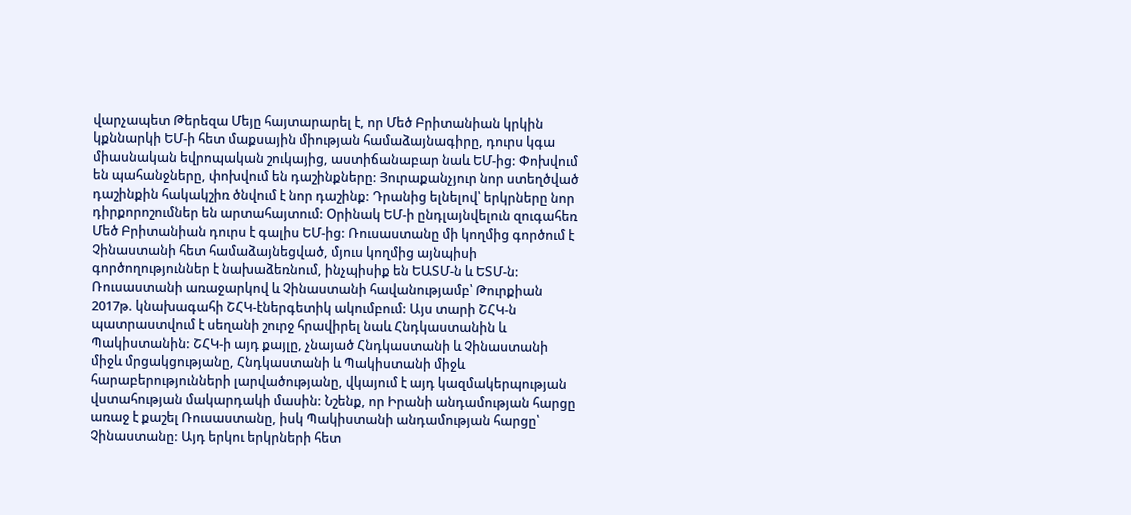վարչապետ Թերեզա Մեյը հայտարարել է, որ Մեծ Բրիտանիան կրկին կքննարկի ԵՄ-ի հետ մաքսային միության համաձայնագիրը, դուրս կգա միասնական եվրոպական շուկայից, աստիճանաբար նաև ԵՄ-ից: Փոխվում են պահանջները, փոխվում են դաշինքները: Յուրաքանչյուր նոր ստեղծված դաշինքին հակակշիռ ծնվում է նոր դաշինք: Դրանից ելնելով՝ երկրները նոր դիրքորոշումներ են արտահայտում: Օրինակ ԵՄ-ի ընդլայնվելուն զուգահեռ Մեծ Բրիտանիան դուրս է գալիս ԵՄ-ից: Ռուսաստանը մի կողմից գործում է Չինաստանի հետ համաձայնեցված, մյուս կողմից այնպիսի գործողություններ է նախաձեռնում, ինչպիսիք են ԵԱՏՄ-ն և ԵՏՄ-ն: Ռուսաստանի առաջարկով և Չինաստանի հավանությամբ՝ Թուրքիան 2017թ. կնախագահի ՇՀԿ-էներգետիկ ակումբում: Այս տարի ՇՀԿ-ն պատրաստվում է սեղանի շուրջ հրավիրել նաև Հնդկաստանին և Պակիստանին: ՇՀԿ-ի այդ քայլը, չնայած Հնդկաստանի և Չինաստանի միջև մրցակցությանը, Հնդկաստանի և Պակիստանի միջև հարաբերությունների լարվածությանը, վկայում է այդ կազմակերպության վստահության մակարդակի մասին: Նշենք, որ Իրանի անդամության հարցը առաջ է քաշել Ռուսաստանը, իսկ Պակիստանի անդամության հարցը՝ Չինաստանը: Այդ երկու երկրների հետ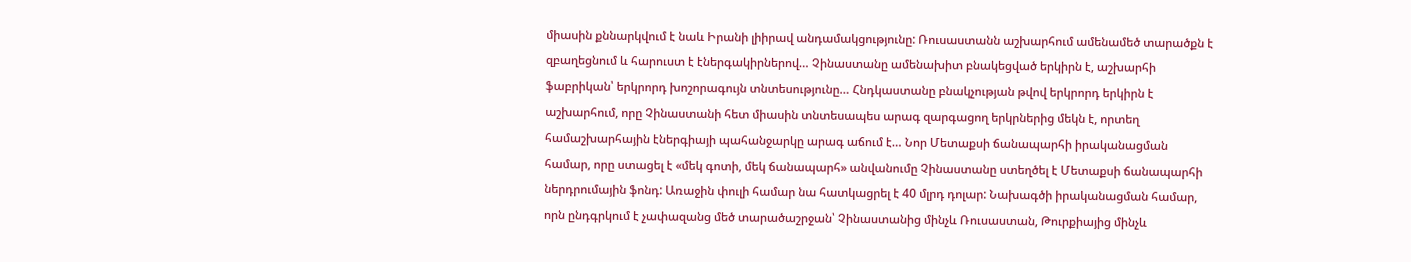միասին քննարկվում է նաև Իրանի լիիրավ անդամակցությունը: Ռուսաստանն աշխարհում ամենամեծ տարածքն է զբաղեցնում և հարուստ է էներգակիրներով… Չինաստանը ամենախիտ բնակեցված երկիրն է, աշխարհի ֆաբրիկան՝ երկրորդ խոշորագույն տնտեսությունը… Հնդկաստանը բնակչության թվով երկրորդ երկիրն է աշխարհում, որը Չինաստանի հետ միասին տնտեսապես արագ զարգացող երկրներից մեկն է, որտեղ համաշխարհային էներգիայի պահանջարկը արագ աճում է… Նոր Մետաքսի ճանապարհի իրականացման համար, որը ստացել է «մեկ գոտի, մեկ ճանապարհ» անվանումը Չինաստանը ստեղծել է Մետաքսի ճանապարհի ներդրումային ֆոնդ: Առաջին փուլի համար նա հատկացրել է 40 մլրդ դոլար: Նախագծի իրականացման համար, որն ընդգրկում է չափազանց մեծ տարածաշրջան՝ Չինաստանից մինչև Ռուսաստան, Թուրքիայից մինչև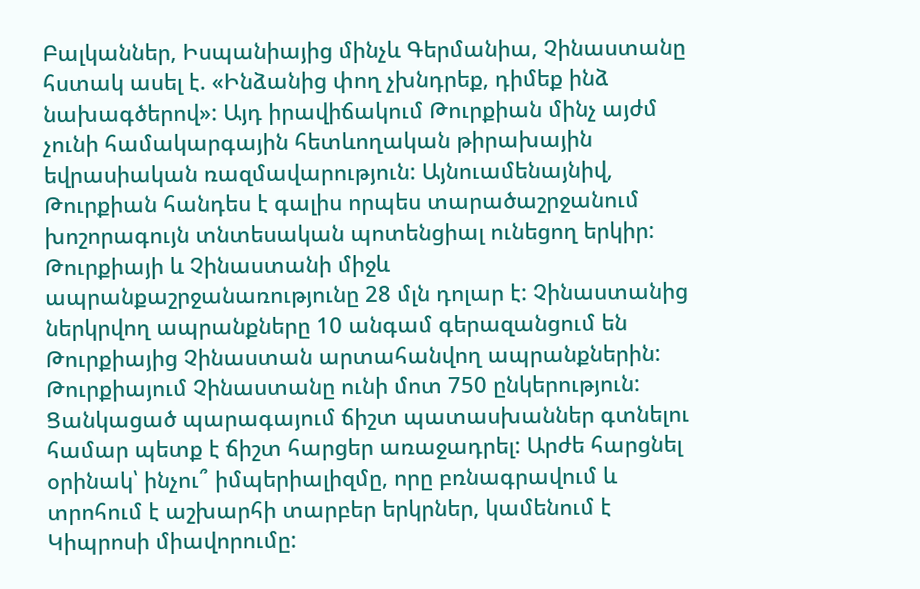Բալկաններ, Իսպանիայից մինչև Գերմանիա, Չինաստանը հստակ ասել է. «Ինձանից փող չխնդրեք, դիմեք ինձ նախագծերով»: Այդ իրավիճակում Թուրքիան մինչ այժմ չունի համակարգային հետևողական թիրախային եվրասիական ռազմավարություն: Այնուամենայնիվ, Թուրքիան հանդես է գալիս որպես տարածաշրջանում խոշորագույն տնտեսական պոտենցիալ ունեցող երկիր: Թուրքիայի և Չինաստանի միջև ապրանքաշրջանառությունը 28 մլն դոլար է: Չինաստանից ներկրվող ապրանքները 10 անգամ գերազանցում են Թուրքիայից Չինաստան արտահանվող ապրանքներին: Թուրքիայում Չինաստանը ունի մոտ 750 ընկերություն: Ցանկացած պարագայում ճիշտ պատասխաններ գտնելու համար պետք է ճիշտ հարցեր առաջադրել: Արժե հարցնել օրինակ՝ ինչու՞ իմպերիալիզմը, որը բռնագրավում և տրոհում է աշխարհի տարբեր երկրներ, կամենում է Կիպրոսի միավորումը: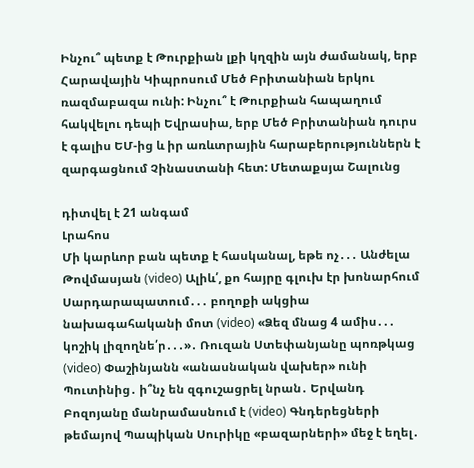Ինչու՞ պետք է Թուրքիան լքի կղզին այն ժամանակ, երբ Հարավային Կիպրոսում Մեծ Բրիտանիան երկու ռազմաբազա ունի: Ինչու՞ է Թուրքիան հապաղում հակվելու դեպի Եվրասիա, երբ Մեծ Բրիտանիան դուրս է գալիս ԵՄ-ից և իր առևտրային հարաբերություններն է զարգացնում Չինաստանի հետ: Մետաքսյա Շալունց

դիտվել է 21 անգամ
Լրահոս
Մի կարևոր բան պետք է հասկանալ, եթե ոչ․․․ Անժելա Թովմասյան (video) Ալիև՛, քո հայրը գլուխ էր խոնարհում Սարդարապատում․․․ բողոքի ակցիա նախագահականի մոտ (video) «Ձեզ մնաց 4 ամիս․․․ կոշիկ լիզողնե՛ր․․․»․ Ռուզան Ստեփանյանը պոռթկաց (video) Փաշինյանն «անասնական վախեր» ունի Պուտինից․ ի՞նչ են զգուշացրել նրան․ Երվանդ Բոզոյանը մանրամասնում է (video) Գնդերեցների թեմայով Պապիկան Սուրիկը «բազարների» մեջ է եղել․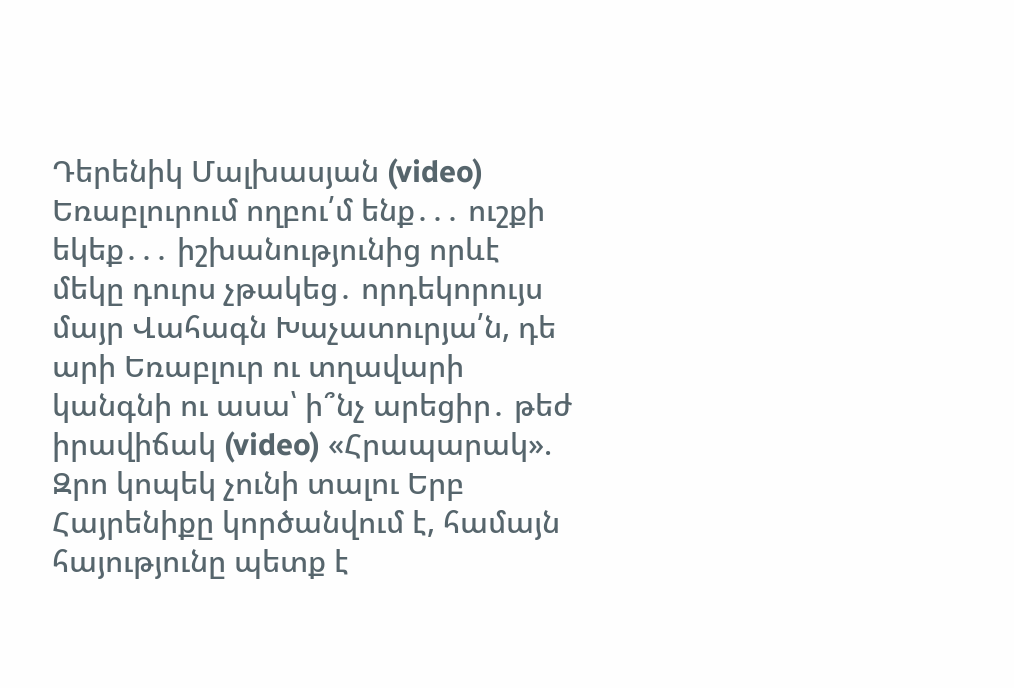Դերենիկ Մալխասյան (video) Եռաբլուրում ողբու՛մ ենք․․․ ուշքի եկեք․․․ իշխանությունից որևէ մեկը դուրս չթակեց․ որդեկորույս մայր Վահագն Խաչատուրյա՛ն, դե արի Եռաբլուր ու տղավարի կանգնի ու ասա՝ ի՞նչ արեցիր․ թեժ իրավիճակ (video) «Հրապարակ». Զրո կոպեկ չունի տալու Երբ Հայրենիքը կործանվում է, համայն հայությունը պետք է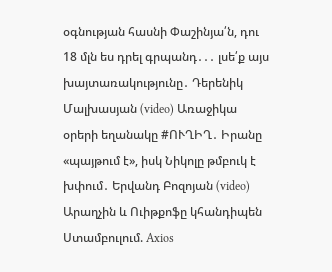օգնության հասնի Փաշինյա՛ն, դու 18 մլն ես դրել գրպանդ․․․ լսե՛ք այս խայտառակությունը․ Դերենիկ Մալխասյան (video) Առաջիկա օրերի եղանակը #ՈՒՂԻՂ․ Իրանը «պայթում է», իսկ Նիկոլը թմբուկ է խփում․ Երվանդ Բոզոյան (video) Արաղչին և Ուիթքոֆը կհանդիպեն Ստամբուլում. Axios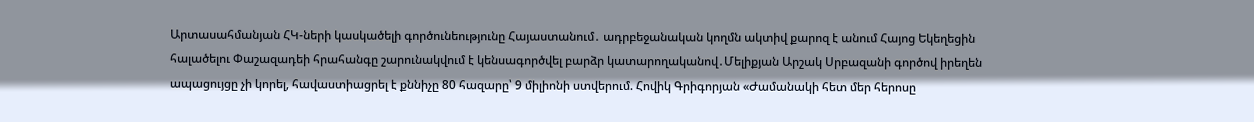Արտասահմանյան ՀԿ-ների կասկածելի գործունեությունը Հայաստանում․ ադրբեջանական կողմն ակտիվ քարոզ է անում Հայոց Եկեղեցին հալածելու Փաշազադեի հրահանգը շարունակվում է կենսագործվել բարձր կատարողականով․Մելիքյան Արշակ Սրբազանի գործով իրեղեն ապացույցը չի կորել, հավաստիացրել է քննիչը 80 հազարը՝ 9 միլիոնի ստվերում. Հովիկ Գրիգորյան «Ժամանակի հետ մեր հերոսը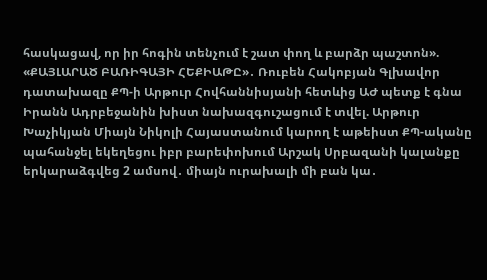հասկացավ, որ իր հոգին տենչում է շատ փող և բարձր պաշտոն». «ՔԱՅԼԱՐԱԾ ԲԱՌԻԳԱՅԻ ՀԵՔԻԱԹԸ»․ Ռուբեն Հակոբյան Գլխավոր դատախազը ՔՊ-ի Արթուր Հովհաննիսյանի հետևից ԱԺ պետք է գնա Իրանն Ադրբեջանին խիստ նախազգուշացում է տվել. Արթուր Խաչիկյան Միայն Նիկոլի Հայաստանում կարող է աթեիստ ՔՊ-ականը պահանջել եկեղեցու իբր բարեփոխում Արշակ Սրբազանի կալանքը երկարաձգվեց 2 ամսով․ միայն ուրախալի մի բան կա․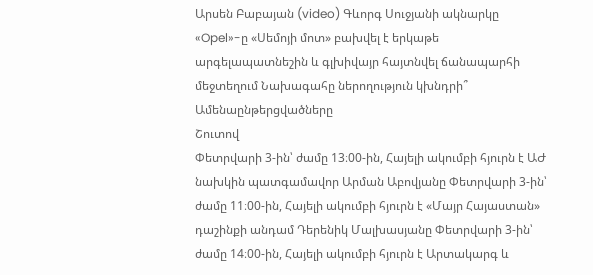Արսեն Բաբայան (video) Գևորգ Սուջյանի ակնարկը «Opel»-ը «Սեմոյի մոտ» բախվել է երկաթե արգելապատնեշին և գլխիվայր հայտնվել ճանապարհի մեջտեղում Նախագահը ներողություն կխնդրի՞
Ամենաընթերցվածները
Շուտով
Փետրվարի 3-ին՝ ժամը 13։00-ին, Հայելի ակումբի հյուրն է ԱԺ նախկին պատգամավոր Արման Աբովյանը Փետրվարի 3-ին՝ ժամը 11։00-ին, Հայելի ակումբի հյուրն է «Մայր Հայաստան» դաշինքի անդամ Դերենիկ Մալխասյանը Փետրվարի 3-ին՝ ժամը 14։00-ին, Հայելի ակումբի հյուրն է Արտակարգ և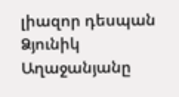լիազոր դեսպան Ձյունիկ Աղաջանյանը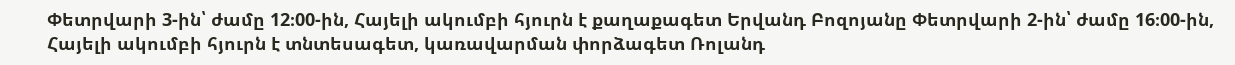Փետրվարի 3-ին՝ ժամը 12։00-ին, Հայելի ակումբի հյուրն է քաղաքագետ Երվանդ Բոզոյանը Փետրվարի 2-ին՝ ժամը 16։00-ին, Հայելի ակումբի հյուրն է տնտեսագետ, կառավարման փորձագետ Ռոլանդ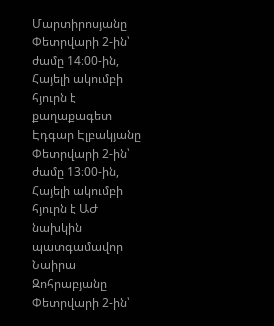Մարտիրոսյանը Փետրվարի 2-ին՝ ժամը 14։00-ին, Հայելի ակումբի հյուրն է քաղաքագետ Էդգար Էլբակյանը Փետրվարի 2-ին՝ ժամը 13։00-ին, Հայելի ակումբի հյուրն է ԱԺ նախկին պատգամավոր Նաիրա Զոհրաբյանը Փետրվարի 2-ին՝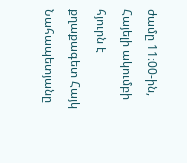ժամը 11։00-ին, Հայելի ակումբի հյուրն է քղաքագետ Հայկ Նահապետյանը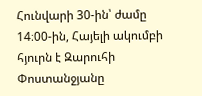Հունվարի 30-ին՝ ժամը 14։00-ին, Հայելի ակումբի հյուրն է Զարուհի Փոստանջյանը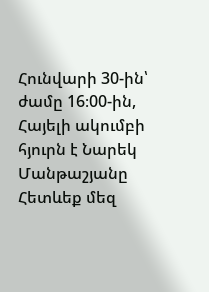Հունվարի 30-ին՝ ժամը 16։00-ին, Հայելի ակումբի հյուրն է Նարեկ Մանթաշյանը
Հետևեք մեզ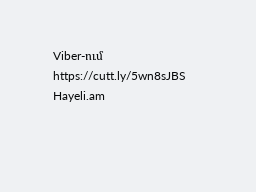Viber-ում https://cutt.ly/5wn8sJBS
Hayeli.am